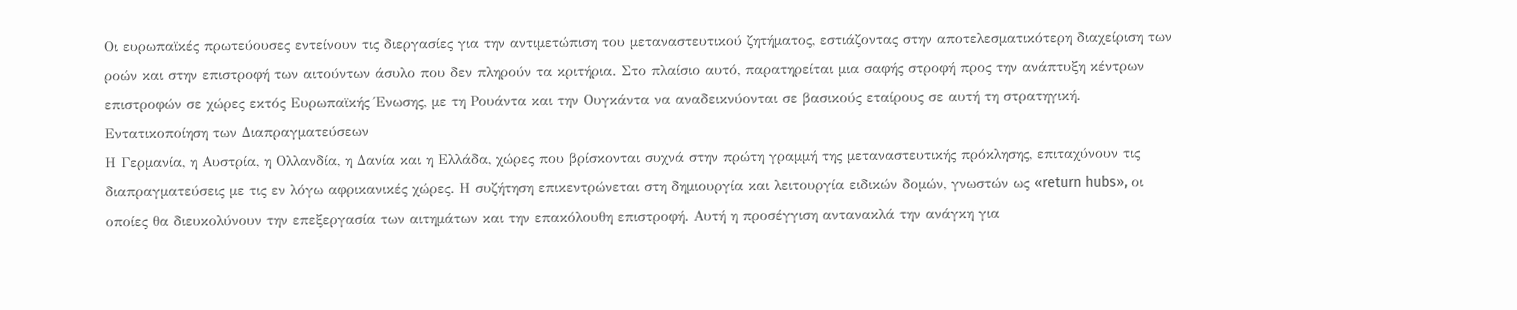Οι ευρωπαϊκές πρωτεύουσες εντείνουν τις διεργασίες για την αντιμετώπιση του μεταναστευτικού ζητήματος, εστιάζοντας στην αποτελεσματικότερη διαχείριση των ροών και στην επιστροφή των αιτούντων άσυλο που δεν πληρούν τα κριτήρια. Στο πλαίσιο αυτό, παρατηρείται μια σαφής στροφή προς την ανάπτυξη κέντρων επιστροφών σε χώρες εκτός Ευρωπαϊκής Ένωσης, με τη Ρουάντα και την Ουγκάντα να αναδεικνύονται σε βασικούς εταίρους σε αυτή τη στρατηγική.
Εντατικοποίηση των Διαπραγματεύσεων
Η Γερμανία, η Αυστρία, η Ολλανδία, η Δανία και η Ελλάδα, χώρες που βρίσκονται συχνά στην πρώτη γραμμή της μεταναστευτικής πρόκλησης, επιταχύνουν τις διαπραγματεύσεις με τις εν λόγω αφρικανικές χώρες. Η συζήτηση επικεντρώνεται στη δημιουργία και λειτουργία ειδικών δομών, γνωστών ως «return hubs», οι οποίες θα διευκολύνουν την επεξεργασία των αιτημάτων και την επακόλουθη επιστροφή. Αυτή η προσέγγιση αντανακλά την ανάγκη για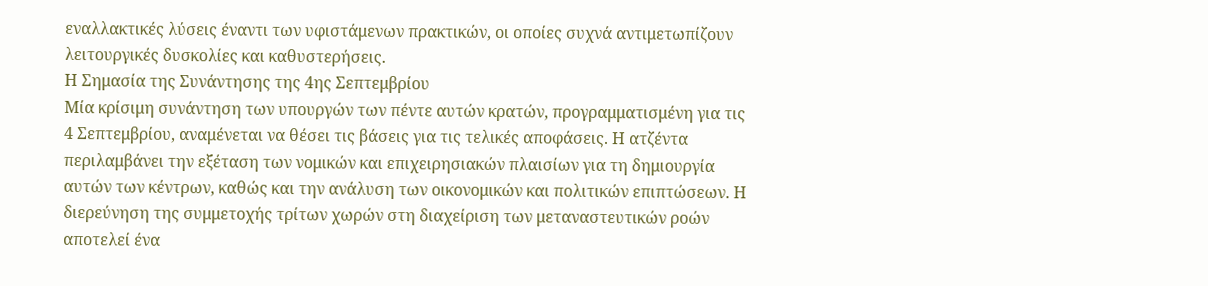εναλλακτικές λύσεις έναντι των υφιστάμενων πρακτικών, οι οποίες συχνά αντιμετωπίζουν λειτουργικές δυσκολίες και καθυστερήσεις.
Η Σημασία της Συνάντησης της 4ης Σεπτεμβρίου
Μία κρίσιμη συνάντηση των υπουργών των πέντε αυτών κρατών, προγραμματισμένη για τις 4 Σεπτεμβρίου, αναμένεται να θέσει τις βάσεις για τις τελικές αποφάσεις. Η ατζέντα περιλαμβάνει την εξέταση των νομικών και επιχειρησιακών πλαισίων για τη δημιουργία αυτών των κέντρων, καθώς και την ανάλυση των οικονομικών και πολιτικών επιπτώσεων. Η διερεύνηση της συμμετοχής τρίτων χωρών στη διαχείριση των μεταναστευτικών ροών αποτελεί ένα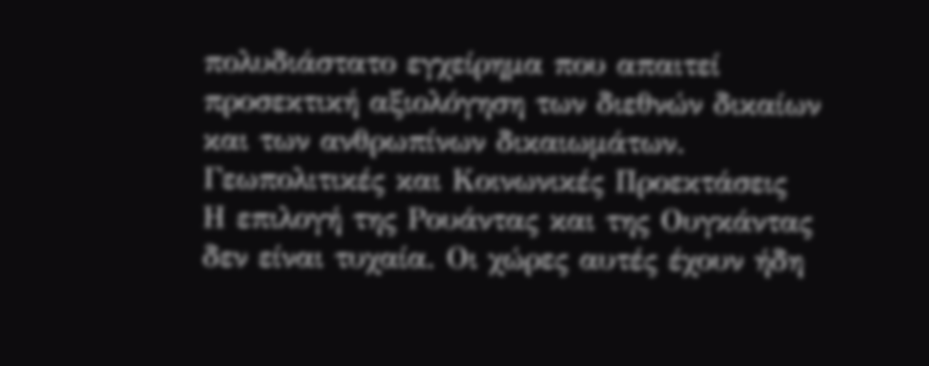πολυδιάστατο εγχείρημα που απαιτεί προσεκτική αξιολόγηση των διεθνών δικαίων και των ανθρωπίνων δικαιωμάτων.
Γεωπολιτικές και Κοινωνικές Προεκτάσεις
Η επιλογή της Ρουάντας και της Ουγκάντας δεν είναι τυχαία. Οι χώρες αυτές έχουν ήδη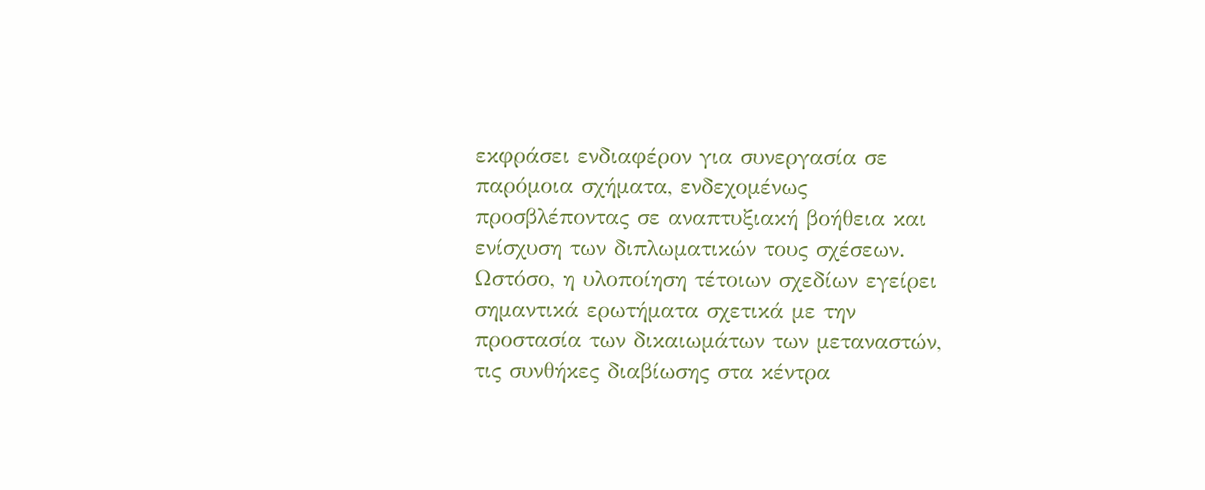εκφράσει ενδιαφέρον για συνεργασία σε παρόμοια σχήματα, ενδεχομένως προσβλέποντας σε αναπτυξιακή βοήθεια και ενίσχυση των διπλωματικών τους σχέσεων. Ωστόσο, η υλοποίηση τέτοιων σχεδίων εγείρει σημαντικά ερωτήματα σχετικά με την προστασία των δικαιωμάτων των μεταναστών, τις συνθήκες διαβίωσης στα κέντρα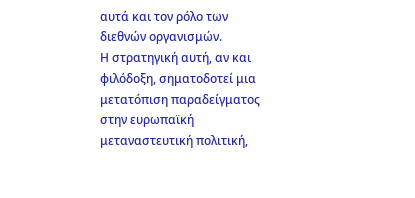αυτά και τον ρόλο των διεθνών οργανισμών.
Η στρατηγική αυτή, αν και φιλόδοξη, σηματοδοτεί μια μετατόπιση παραδείγματος στην ευρωπαϊκή μεταναστευτική πολιτική,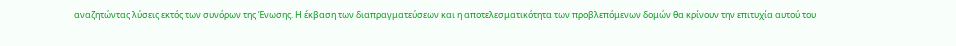αναζητώντας λύσεις εκτός των συνόρων της Ένωσης. Η έκβαση των διαπραγματεύσεων και η αποτελεσματικότητα των προβλεπόμενων δομών θα κρίνουν την επιτυχία αυτού του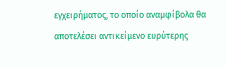εγχειρήματος, το οποίο αναμφίβολα θα αποτελέσει αντικείμενο ευρύτερης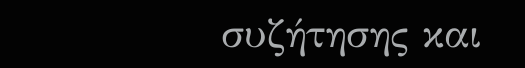συζήτησης και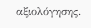αξιολόγησης.